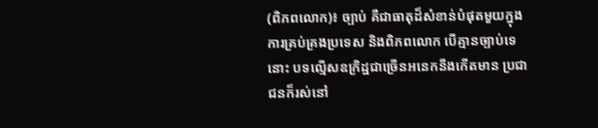(ពិភពលោក)៖ ច្បាប់ គឺជាធាតុដ៏សំខាន់បំផុតមួយក្នុងការគ្រប់គ្រងប្រទេស និងពិភពលោក បើគ្មានច្បាប់ទេនោះ បទល្មើសឧក្រិដ្ឋជាច្រើនអនេកនឹងកើតមាន ប្រជាជនក៏រស់នៅ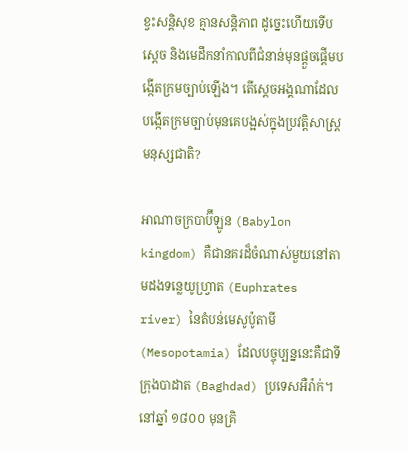ខ្វះសន្តិសុខ គ្មានសន្តិភាព ដូច្នេះហើយទើបស្ដេច និងមេដឹកនាំកាលពីជំនាន់មុនផ្ដួចផ្ដើមបង្កើតក្រមច្បាប់ឡើង។ តើស្ដេចអង្គណាដែលបង្កើតក្រមច្បាប់មុនគេបង្អស់ក្នុងប្រវត្តិសាស្ត្រមនុស្សជាតិ?

អាណាចក្របាប៊ីឡូន (Babylon kingdom) គឺជានគរដ៏ចំណាស់មួយនៅតាមដងទន្លេយូហ្វ្រាត (Euphrates river) នៃតំបន់មេសូប៉ូតាមី (Mesopotamia) ដែលបច្ចុប្បន្ននេះគឺជាទីក្រុងបាដាត (Baghdad) ប្រទេសអឺរ៉ាក់។ នៅឆ្នាំ ១៨០០ មុនគ្រិ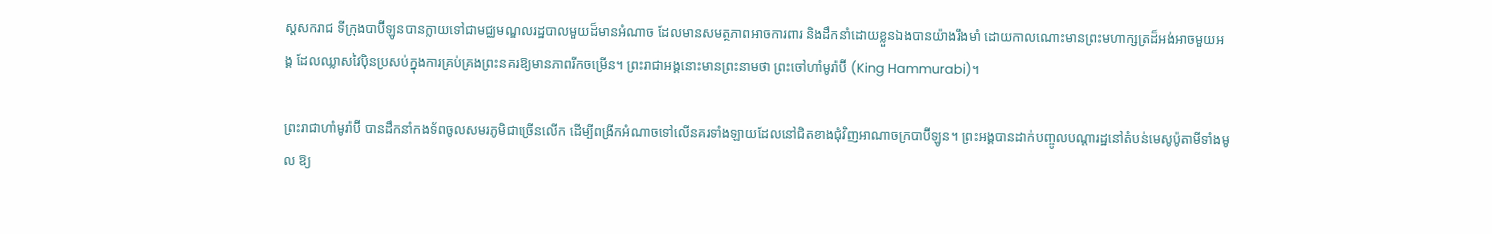ស្ដសករាជ ទីក្រុងបាប៊ីឡូនបានក្លាយទៅជាមជ្ឈមណ្ឌលរដ្ឋបាលមួយដ៏មានអំណាច ដែលមានសមត្ថភាពអាចការពារ និងដឹកនាំដោយខ្លួនឯងបានយ៉ាងរឹងមាំ ដោយកាលណោះមានព្រះមហាក្សត្រដ៏អង់អាចមួយអង្គ ដែលឈ្លាសវៃប៉ិនប្រសប់ក្នុងការគ្រប់គ្រងព្រះនគរឱ្យមានភាពរីកចម្រើន។ ព្រះរាជាអង្គនោះមានព្រះនាមថា ព្រះចៅហាំមូរ៉ាប៊ី (King Hammurabi)។

ព្រះរាជាហាំមូរ៉ាប៊ី បានដឹកនាំកងទ័ពចូលសមរភូមិជាច្រើនលើក ដើម្បីពង្រីកអំណាចទៅលើនគរទាំងឡាយដែលនៅជិតខាងជុំវិញអាណាចក្របាប៊ីឡូន។ ព្រះអង្គបានដាក់បញ្ចូលបណ្ដារដ្ឋនៅតំបន់មេសូប៉ូតាមីទាំងមូល ឱ្យ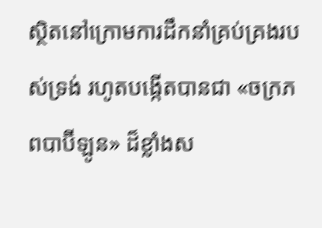ស្ថិតនៅក្រោមការដឹកនាំគ្រប់គ្រងរបស់ទ្រង់ រហូតបង្កើតបានជា «ចក្រភពបាប៊ីឡូន» ដ៏ខ្លាំងស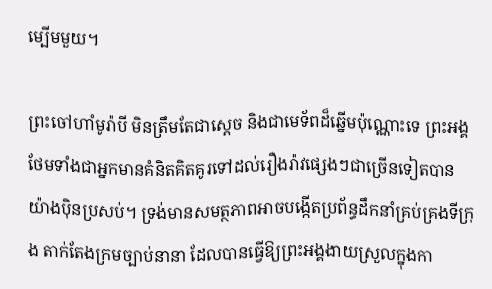ម្បើមមួយ។

ព្រះចៅហាំមូរ៉ាបី មិនត្រឹមតែជាស្ដេច និងជាមេទ័ពដ៏ឆ្នើមប៉ុណ្ណោះទេ ព្រះអង្គថែមទាំងជាអ្នកមានគំនិតគិតគូរទៅដល់រឿងរ៉ាវផ្សេងៗជាច្រើនទៀតបានយ៉ាងប៉ិនប្រសប់។ ទ្រង់មានសមត្ថភាពអាចបង្កើតប្រព័ន្ធដឹកនាំគ្រប់គ្រងទីក្រុង តាក់តែងក្រមច្បាប់នានា ដែលបានធ្វើឱ្យព្រះអង្គងាយស្រួលក្នុងកា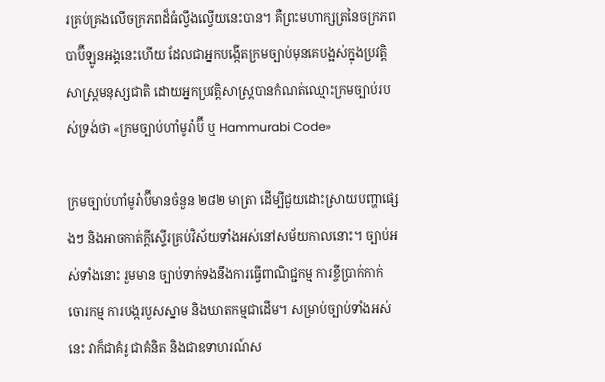រគ្រប់គ្រងលើចក្រភពដ៏ធំល្វឹងល្វើយនេះបាន។ គឺព្រះមហាក្សត្រនៃចក្រភពបាប៊ីឡូនអង្គនេះហើយ ដែលជាអ្នកបង្កើតក្រមច្បាប់មុនគេបង្អស់ក្នុងប្រវត្តិសាស្ត្រមនុស្សជាតិ ដោយអ្នកប្រវត្តិសាស្ត្របានកំណត់ឈ្មោះក្រមច្បាប់របស់ទ្រង់ថា «ក្រមច្បាប់ហាំមូរ៉ាប៊ី ឬ Hammurabi Code»

ក្រមច្បាប់ហាំមូរ៉ាប៊ីមានចំនួន ២៨២ មាត្រា ដើម្បីជួយដោះស្រាយបញ្ហាផ្សេងៗ និងអាចកាត់ក្តីស្ទើរគ្រប់វិស័យទាំងអស់នៅសម័យកាលនោះ។ ច្បាប់អស់ទាំងនោះ រួមមាន ច្បាប់ទាក់ទងនឹងការធ្វើពាណិជ្ជកម្ម ការខ្ចីប្រាក់កាក់ ចោរកម្ម ការបង្ករបួសស្នាម និងឃាតកម្មជាដើម។ សម្រាប់ច្បាប់ទាំងអស់នេះ វាក៏ជាគំរូ ជាគំនិត និងជាឧទាហរណ៍ស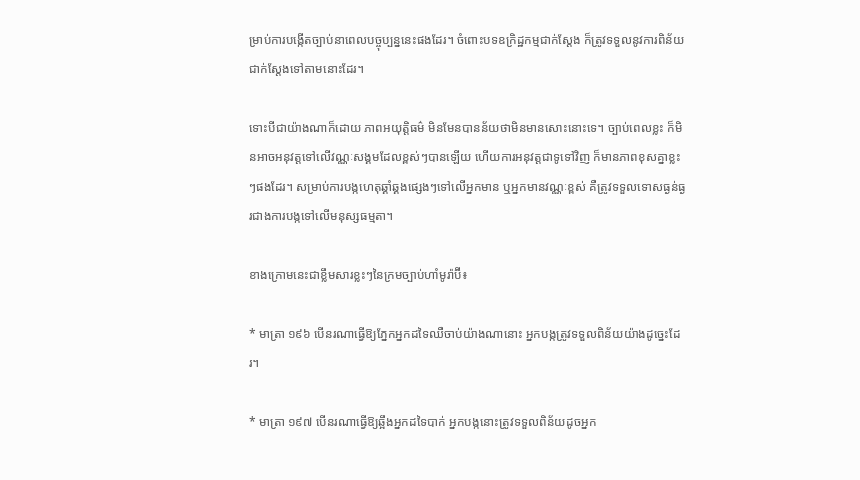ម្រាប់ការបង្កើតច្បាប់នាពេលបច្ចុប្បន្ននេះផងដែរ។ ចំពោះបទឧក្រិដ្ឋកម្មជាក់ស្តែង ក៏ត្រូវទទួលនូវការពិន័យជាក់ស្តែងទៅតាមនោះដែរ។

ទោះបីជាយ៉ាងណាក៏ដោយ ភាពអយុត្តិធម៌ មិនមែនបានន័យថាមិនមានសោះនោះទេ។ ច្បាប់ពេលខ្លះ ក៏មិនអាចអនុវត្តទៅលើវណ្ណៈសង្គមដែលខ្ពស់ៗបានឡើយ ហើយការអនុវត្តជាទូទៅវិញ ក៏មានភាពខុសគ្នាខ្លះៗផងដែរ។ សម្រាប់ការបង្កហេតុឆ្គាំឆ្គងផ្សេងៗទៅលើអ្នកមាន ឬអ្នកមានវណ្ណៈខ្ពស់ គឺត្រូវទទួលទោសធ្ងន់ធ្ងរជាងការបង្កទៅលើមនុស្សធម្មតា។

ខាងក្រោមនេះជាខ្លឹមសារខ្លះៗនៃក្រមច្បាប់ហាំមូរ៉ាប៊ី៖

* មាត្រា ១៩៦ បើនរណាធ្វើឱ្យភ្នែកអ្នកដទៃឈឺចាប់យ៉ាងណានោះ អ្នកបង្កត្រូវទទួលពិន័យយ៉ាងដូច្នេះដែរ។

* មាត្រា ១៩៧ បើនរណាធ្វើឱ្យឆ្អឹងអ្នកដទៃបាក់ អ្នកបង្កនោះត្រូវទទួលពិន័យដូចអ្នក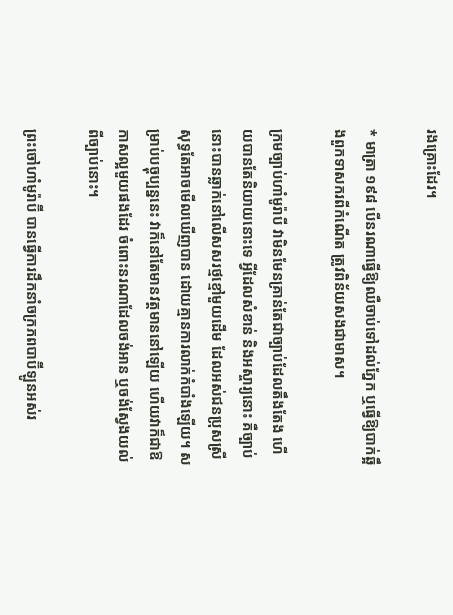រងគ្រោះដែរ។

* មាត្រា ១៩៨ បើនរណាធ្វើឱ្យឈឺចាប់ទៅដល់ភ្នែក ឬធ្វើឱ្យបាក់ឆ្អឹងពួកទាសករពីកំណើត ត្រូវពិន័យសងជាមាស។

ក្រមច្បាប់ហាំមូរ៉ាបី វាមិនមែនគ្រាន់តែជាច្បាប់ដែលតឹងតែង ហើយបានតែនិយាយនោះទេ អ្វីដែលសំខាន់ និងអស្ចារ្យនោះ គឺច្បាប់នោះបានឆ្លាក់នៅលើសសរថ្មខ្មៅមួយដើម ដែលអស់ជនប្រុសស្រីសុទ្ធតែអាចមើលឃើញបាន ដោយគ្មានការលាក់កំបាំងឡើយ។ សម្រាប់បច្ចុប្បន្ននេះ វាក៏នៅតែមានវត្តមាននៅឡើយ ហើយវាក៏ជាឱកាសល្អមួយផងដែរ ចំពោះនរណាដែលចង់អាន ឬចង់ស្វែងយល់ពីច្បាប់នោះ។

ព្រះចៅហាំមូរ៉ាប៊ី បានធ្វើការដឹកនាំចក្រភពបាប៊ីឡូនអស់រ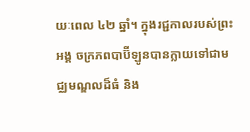យៈពេល ៤២ ឆ្នាំ។ ក្នុងរជ្ជកាលរបស់ព្រះអង្គ ចក្រភពបាប៊ីឡូនបានក្លាយទៅជាមជ្ឈមណ្ឌលដ៏ធំ និង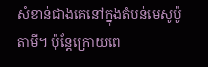សំខាន់ជាងគេនៅក្នុងតំបន់មេសូប៉ូតាមី។ ប៉ុន្តែក្រោយពេ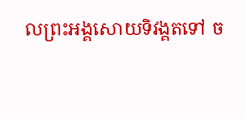លព្រះអង្គសោយទិវង្គតទៅ ច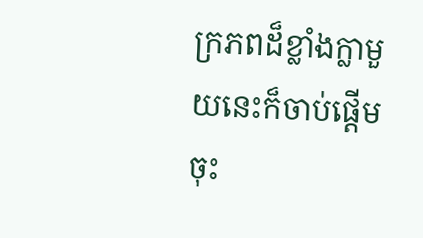ក្រភពដ៏ខ្លាំងក្លាមួយនេះក៏ចាប់ផ្ដើមចុះ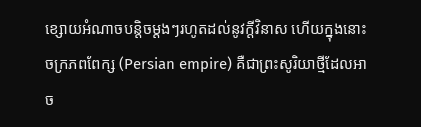ខ្សោយអំណាចបន្តិចម្ដងៗរហូតដល់នូវក្ដីវិនាស ហើយក្នុងនោះចក្រភពពែក្ស (Persian empire) គឺជាព្រះសូរិយាថ្មីដែលអាច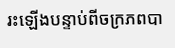រះឡើងបន្ទាប់ពីចក្រភពបា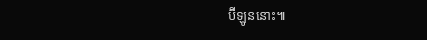ប៊ីឡូននោះ៕